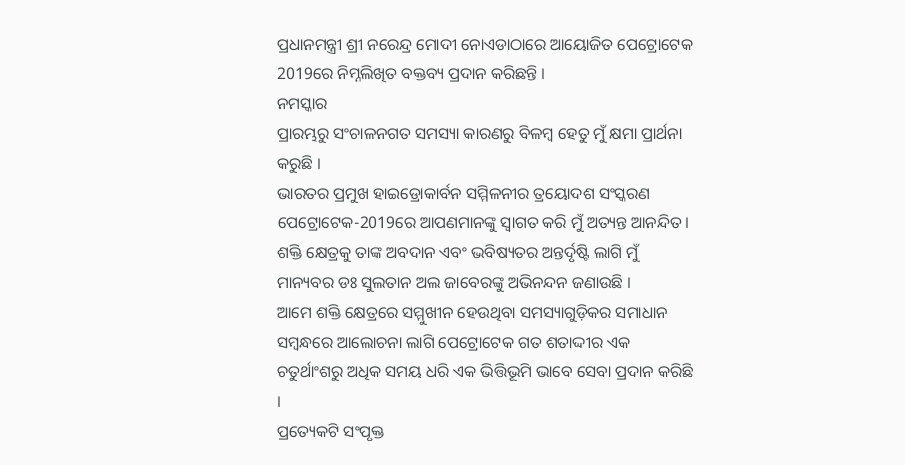ପ୍ରଧାନମନ୍ତ୍ରୀ ଶ୍ରୀ ନରେନ୍ଦ୍ର ମୋଦୀ ନୋଏଡାଠାରେ ଆୟୋଜିତ ପେଟ୍ରୋଟେକ 2019ରେ ନିମ୍ନଲିଖିତ ବକ୍ତବ୍ୟ ପ୍ରଦାନ କରିଛନ୍ତି ।
ନମସ୍କାର
ପ୍ରାରମ୍ଭରୁ ସଂଚାଳନଗତ ସମସ୍ୟା କାରଣରୁ ବିଳମ୍ବ ହେତୁ ମୁଁ କ୍ଷମା ପ୍ରାର୍ଥନା କରୁଛି ।
ଭାରତର ପ୍ରମୁଖ ହାଇଡ୍ରୋକାର୍ବନ ସମ୍ମିଳନୀର ତ୍ରୟୋଦଶ ସଂସ୍କରଣ ପେଟ୍ରୋଟେକ-2019ରେ ଆପଣମାନଙ୍କୁ ସ୍ୱାଗତ କରି ମୁଁ ଅତ୍ୟନ୍ତ ଆନନ୍ଦିତ ।
ଶକ୍ତି କ୍ଷେତ୍ରକୁ ତାଙ୍କ ଅବଦାନ ଏବଂ ଭବିଷ୍ୟତର ଅନ୍ତର୍ଦୃଷ୍ଟି ଲାଗି ମୁଁ ମାନ୍ୟବର ଡଃ ସୁଲତାନ ଅଲ ଜାବେରଙ୍କୁ ଅଭିନନ୍ଦନ ଜଣାଉଛି ।
ଆମେ ଶକ୍ତି କ୍ଷେତ୍ରରେ ସମ୍ମୁଖୀନ ହେଉଥିବା ସମସ୍ୟାଗୁଡ଼ିକର ସମାଧାନ ସମ୍ବନ୍ଧରେ ଆଲୋଚନା ଲାଗି ପେଟ୍ରୋଟେକ ଗତ ଶତାଦ୍ଦୀର ଏକ ଚତୁର୍ଥାଂଶରୁ ଅଧିକ ସମୟ ଧରି ଏକ ଭିତ୍ତିଭୂମି ଭାବେ ସେବା ପ୍ରଦାନ କରିଛି ।
ପ୍ରତ୍ୟେକଟି ସଂପୃକ୍ତ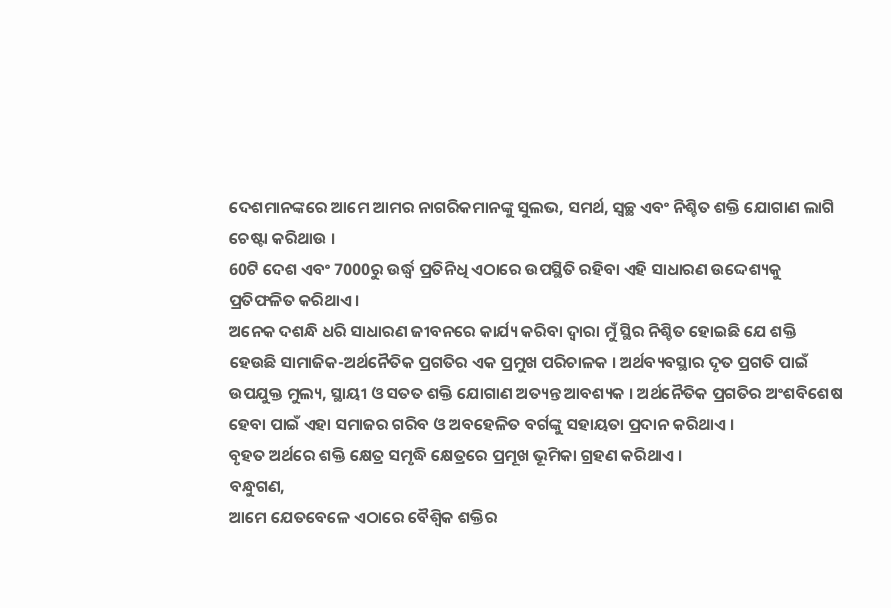ଦେଶମାନଙ୍କରେ ଆମେ ଆମର ନାଗରିକମାନଙ୍କୁ ସୁଲଭ, ସମର୍ଥ, ସ୍ୱଚ୍ଛ ଏବଂ ନିଶ୍ଚିତ ଶକ୍ତି ଯୋଗାଣ ଲାଗି ଚେଷ୍ଟା କରିଥାଉ ।
60ଟି ଦେଶ ଏବଂ 7000ରୁ ଉର୍ଦ୍ଧ୍ଵ ପ୍ରତିନିଧି ଏଠାରେ ଉପସ୍ଥିତି ରହିବା ଏହି ସାଧାରଣ ଉଦ୍ଦେଶ୍ୟକୁ ପ୍ରତିଫଳିତ କରିଥାଏ ।
ଅନେକ ଦଶନ୍ଧି ଧରି ସାଧାରଣ ଜୀବନରେ କାର୍ଯ୍ୟ କରିବା ଦ୍ୱାରା ମୁଁ ସ୍ଥିର ନିଶ୍ଚିତ ହୋଇଛି ଯେ ଶକ୍ତି ହେଉଛି ସାମାଜିକ-ଅର୍ଥନୈତିକ ପ୍ରଗତିର ଏକ ପ୍ରମୁଖ ପରିଚାଳକ । ଅର୍ଥବ୍ୟବସ୍ଥାର ଦୃତ ପ୍ରଗତି ପାଇଁ ଉପଯୁକ୍ତ ମୁଲ୍ୟ, ସ୍ଥାୟୀ ଓ ସତତ ଶକ୍ତି ଯୋଗାଣ ଅତ୍ୟନ୍ତ ଆବଶ୍ୟକ । ଅର୍ଥନୈତିକ ପ୍ରଗତିର ଅଂଶବିଶେଷ ହେବା ପାଇଁ ଏହା ସମାଜର ଗରିବ ଓ ଅବହେଳିତ ବର୍ଗଙ୍କୁ ସହାୟତା ପ୍ରଦାନ କରିଥାଏ ।
ବୃହତ ଅର୍ଥରେ ଶକ୍ତି କ୍ଷେତ୍ର ସମୃଦ୍ଧି କ୍ଷେତ୍ରରେ ପ୍ରମୂଖ ଭୂମିକା ଗ୍ରହଣ କରିଥାଏ ।
ବନ୍ଧୁଗଣ,
ଆମେ ଯେତବେଳେ ଏଠାରେ ବୈଶ୍ୱିକ ଶକ୍ତିର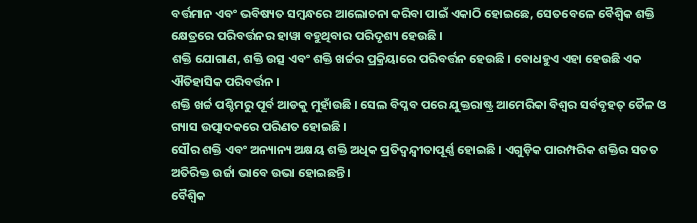ବର୍ତ୍ତମାନ ଏବଂ ଭବିଷ୍ୟତ ସମ୍ବନ୍ଧରେ ଆଲୋଚନା କରିବା ପାଇଁ ଏକାଠି ହୋଇଛେ, ସେତବେଳେ ବୈଶ୍ୱିକ ଶକ୍ତି କ୍ଷେତ୍ରରେ ପରିବର୍ତ୍ତନର ହାୱା ବହୁଥିବାର ପରିଦୃଶ୍ୟ ହେଉଛି ।
ଶକ୍ତି ଯୋଗାଣ, ଶକ୍ତି ଉତ୍ସ ଏବଂ ଶକ୍ତି ଖର୍ଚ୍ଚର ପ୍ରକ୍ରିୟାରେ ପରିବର୍ତ୍ତନ ହେଉଛି । ବୋଧହୁଏ ଏହା ହେଉଛି ଏକ ଐତିହାସିକ ପରିବର୍ତ୍ତନ ।
ଶକ୍ତି ଖର୍ଚ୍ଚ ପଶ୍ଚିମରୁ ପୂର୍ବ ଆଡକୁ ମୁହାଁଉଛି । ସେଲ ବିପ୍ଳବ ପରେ ଯୁକ୍ତରାଷ୍ଟ୍ର ଆମେରିକା ବିଶ୍ୱର ସର୍ବବୃହତ୍ ତୈଳ ଓ ଗ୍ୟାସ ଉତ୍ପାଦକରେ ପରିଣତ ହୋଇଛି ।
ସୌର ଶକ୍ତି ଏବଂ ଅନ୍ୟାନ୍ୟ ଅକ୍ଷୟ ଶକ୍ତି ଅଧିକ ପ୍ରତିଦ୍ଵନ୍ଦ୍ଵୀତାପୂର୍ଣ୍ଣ ହୋଇଛି । ଏଗୁଡ଼ିକ ପାରମ୍ପରିକ ଶକ୍ତିର ସତତ ଅତିରିକ୍ତ ଉର୍ଜା ଭାବେ ଉଭା ହୋଇଛନ୍ତି ।
ବୈଶ୍ୱିକ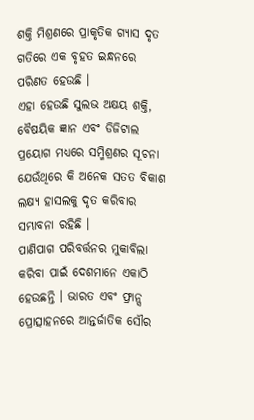ଶକ୍ତି ମିଶ୍ରଣରେ ପ୍ରାକୃତିକ ଗ୍ୟାସ ଦୃତ ଗତିରେ ଏକ ବୃହତ ଇନ୍ଧନରେ ପରିଣତ ହେଉଛି ।
ଏହା ହେଉଛି ସୁଲଭ ଅକ୍ଷୟ ଶକ୍ତି, ବୈଷୟିକ ଜ୍ଞାନ ଏବଂ ଡିଜିଟାଲ ପ୍ରୟୋଗ ମଧ୍ୟରେ ସମ୍ମିଶ୍ରଣର ସୂଚନା ଯେଉଁଥିରେ କି ଅନେକ ସତତ ବିକାଶ ଲକ୍ଷ୍ୟ ହାସଲକୁ ଦୃତ କରିବାର ସମ୍ଭାବନା ରହିଛି ।
ପାଣିପାଗ ପରିବର୍ତ୍ତନର ମୁକାବିଲା କରିବା ପାଇଁ ଦେଶମାନେ ଏକାଠି ହେଉଛନ୍ତି । ଭାରତ ଏବଂ ଫ୍ରାନ୍ସ ପ୍ରୋତ୍ସାହନରେ ଆନ୍ତର୍ଜାତିକ ସୌର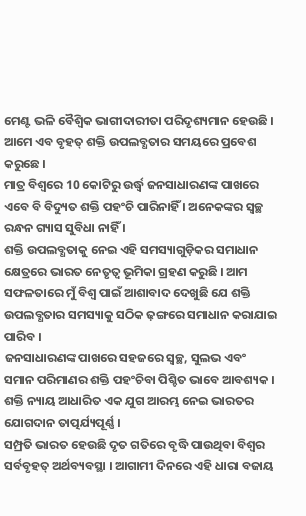ମେଣ୍ଟ ଭଳି ବୈଶ୍ୱିକ ଭାଗୀଦାରୀତା ପରିଦୃଶ୍ୟମାନ ହେଉଛି ।
ଆମେ ଏବ ବୃହତ୍ ଶକ୍ତି ଉପଲବ୍ଧତାର ସମୟରେ ପ୍ରବେଶ କରୁଛେ ।
ମାତ୍ର ବିଶ୍ୱରେ 10 କୋଟିରୁ ଉର୍ଦ୍ଧ୍ଵ ଜନସାଧାରଣଙ୍କ ପାଖରେ ଏବେ ବି ବିଦ୍ୟୁତ ଶକ୍ତି ପହଂଚି ପାରିନାହିଁ । ଅନେକଙ୍କର ସ୍ୱଚ୍ଛ ରନ୍ଧନ ଗ୍ୟାସ ସୁବିଧା ନାହିଁ ।
ଶକ୍ତି ଉପଲବ୍ଧତାକୁ ନେଇ ଏହି ସମସ୍ୟାଗୁଡ଼ିକର ସମାଧାନ କ୍ଷେତ୍ରରେ ଭାରତ ନେତୃତ୍ୱ ଭୂମିକା ଗ୍ରହଣ କରୁଛି । ଆମ ସଫଳତାରେ ମୁଁ ବିଶ୍ୱ ପାଇଁ ଆଶାବାଦ ଦେଖୁଛି ଯେ ଶକ୍ତି ଉପଲବ୍ଧତାର ସମସ୍ୟାକୁ ସଠିକ ଢ଼ଙ୍ଗରେ ସମାଧାନ କରାଯାଇ ପାରିବ ।
ଜନସାଧାରଣଙ୍କ ପାଖରେ ସହଜରେ ସ୍ୱଚ୍ଛ, ସୁଲଭ ଏବଂ ସମାନ ପରିମାଣର ଶକ୍ତି ପହଂଚିବା ପିଶ୍ଚିତ ଭାବେ ଆବଶ୍ୟକ ।
ଶକ୍ତି ନ୍ୟାୟ ଆଧାରିତ ଏକ ଯୁଗ ଆରମ୍ଭ ନେଇ ଭାରତର ଯୋଗଦାନ ତାତ୍ପର୍ଯ୍ୟପୂର୍ଣ୍ଣ ।
ସମ୍ପ୍ରତି ଭାରତ ହେଉଛି ଦୃତ ଗତିରେ ବୃଦ୍ଧି ପାଉଥିବା ବିଶ୍ୱର ସର୍ବବୃହତ୍ ଅର୍ଥବ୍ୟବସ୍ଥା । ଆଗାମୀ ଦିନରେ ଏହି ଧାରା ବଜାୟ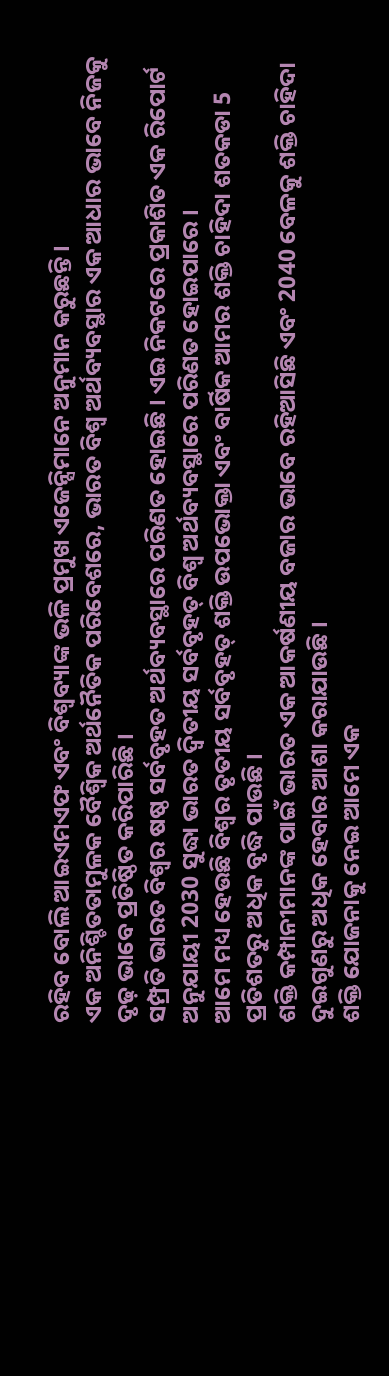ରହିବ ବୋଲି ଆଇଏମଏଫ ଏବଂ ବିଶ୍ୱବ୍ୟାଙ୍କ ଭଳି ପ୍ରମୁଖ ଏଜେନ୍ସିମାନେ ଅନୁମାନ କରୁଛନ୍ତି ।
ଏକ ଅନିଶ୍ଚିତତାମୁଳକ ବୈଶ୍ୱିକ ଅର୍ଥନୈତିକ ପରିବେଶରେ, ଭାରତ ବିଶ୍ୱ ଅର୍ଥବ୍ୟବସ୍ଥାର ଏକ ଆଧାର ଭାବେ ନିଜକୁ ଦୃଢ଼ ଭାବେ ପ୍ରତିଷ୍ଠିତ କରିପାରିଛି ।
ସମ୍ପ୍ରତି ଭାରତ ବିଶ୍ୱର ଷଷ୍ଠ ସର୍ବବୃହତ ଅର୍ଥବ୍ୟବସ୍ଥାରେ ପରିଣତ ହୋଇଛି । ଏଇ ନିକଟରେ ପ୍ରକାଶିତ ଏକ ରିପୋର୍ଟ ଅନୁଯାୟୀ 2030 ସୁଦ୍ଧା ଭାରତ ଦ୍ୱିତୀୟ ସର୍ବବୃହତ୍ ବିଶ୍ୱ ଅର୍ଥବ୍ୟବସ୍ଥାରେ ପରିଣତ ହୋଇପାରେ ।
ଆମେ ମଧ୍ୟ ହେଉଛି ବିଶ୍ୱର ତୃତୀୟ ସର୍ବବୃହତ୍ ଶକ୍ତି ଉପଭୋକ୍ତା ଏବଂ ବାର୍ଷିକ ଆମର ଶକ୍ତି ଚାହିଦା ଶତକଡା 5 ପ୍ରତିଶତରୁ ଅଧିକ ବୃଦ୍ଧି ପାଉଛି ।
ଶକ୍ତି କମ୍ପାନୀମାନଙ୍କ ପାଇଁ ଭାରତ ଏକ ଆକର୍ଷଣୀୟ ବଜାର ଭାବେ ରହିଆସିଛି ଏବଂ 2040 ବେଳକୁ ଶକ୍ତି ଚାହିଦା ଦୁଇଗୁଣରୁ ଅଧିକ ହେବାର ଆଶା କରାଯାଉଛି ।
ଶକ୍ତି ଯୋଜନାକୁ ନେଇ ଆମେ ଏକ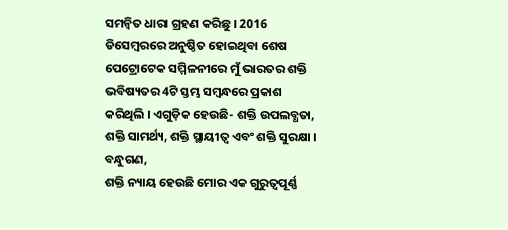ସମନ୍ୱିତ ଧାରା ଗ୍ରହଣ କରିଛୁ । 2016 ଡିସେମ୍ବରରେ ଅନୁଷ୍ଠିତ ହୋଇଥିବା ଶେଷ ପେଟ୍ରୋଟେକ ସମ୍ମିଳନୀରେ ମୁଁ ଭାରତର ଶକ୍ତି ଭବିଷ୍ୟତର 4ଟି ସ୍ତମ୍ଭ ସମ୍ବନ୍ଧରେ ପ୍ରକାଶ କରିଥିଲି । ଏଗୁଡ଼ିକ ହେଉଛି- ଶକ୍ତି ଉପଲବ୍ଧତା, ଶକ୍ତି ସାମର୍ଥ୍ୟ, ଶକ୍ତି ସ୍ଥାୟୀତ୍ୱ ଏବଂ ଶକ୍ତି ସୁରକ୍ଷା ।
ବନ୍ଧୁଗଣ,
ଶକ୍ତି ନ୍ୟାୟ ହେଉଛି ମୋର ଏକ ଗୁରୁତ୍ୱପୂର୍ଣ୍ଣ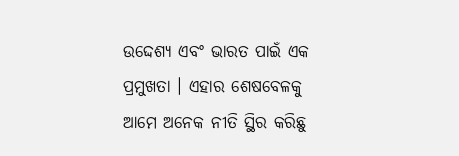ଉଦ୍ଦେଶ୍ୟ ଏବଂ ଭାରତ ପାଇଁ ଏକ ପ୍ରମୁଖତା । ଏହାର ଶେଷବେଳକୁ ଆମେ ଅନେକ ନୀତି ସ୍ଥିର କରିଛୁ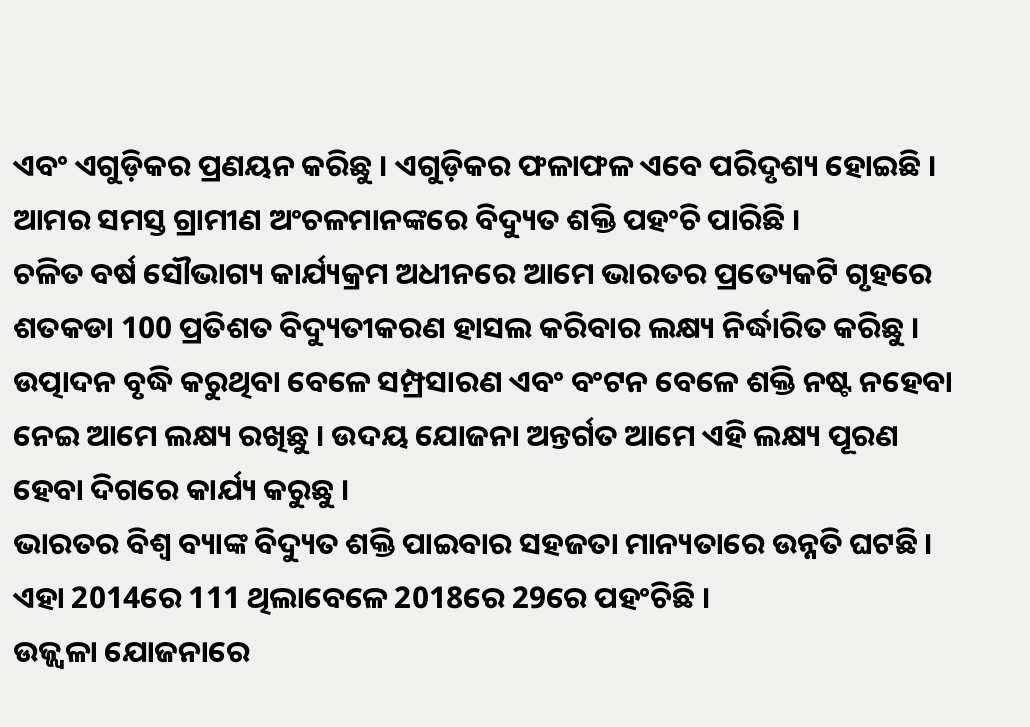ଏବଂ ଏଗୁଡ଼ିକର ପ୍ରଣୟନ କରିଛୁ । ଏଗୁଡ଼ିକର ଫଳାଫଳ ଏବେ ପରିଦୃଶ୍ୟ ହୋଇଛି ।
ଆମର ସମସ୍ତ ଗ୍ରାମୀଣ ଅଂଚଳମାନଙ୍କରେ ବିଦ୍ୟୁତ ଶକ୍ତି ପହଂଚି ପାରିଛି ।
ଚଳିତ ବର୍ଷ ସୌଭାଗ୍ୟ କାର୍ଯ୍ୟକ୍ରମ ଅଧୀନରେ ଆମେ ଭାରତର ପ୍ରତ୍ୟେକଟି ଗୃହରେ ଶତକଡା 100 ପ୍ରତିଶତ ବିଦ୍ୟୁତୀକରଣ ହାସଲ କରିବାର ଲକ୍ଷ୍ୟ ନିର୍ଦ୍ଧାରିତ କରିଛୁ ।
ଉତ୍ପାଦନ ବୃଦ୍ଧି କରୁଥିବା ବେଳେ ସମ୍ପ୍ରସାରଣ ଏବଂ ବଂଟନ ବେଳେ ଶକ୍ତି ନଷ୍ଟ ନହେବା ନେଇ ଆମେ ଲକ୍ଷ୍ୟ ରଖିଛୁ । ଉଦୟ ଯୋଜନା ଅନ୍ତର୍ଗତ ଆମେ ଏହି ଲକ୍ଷ୍ୟ ପୂରଣ ହେବା ଦିଗରେ କାର୍ଯ୍ୟ କରୁଛୁ ।
ଭାରତର ବିଶ୍ୱ ବ୍ୟାଙ୍କ ବିଦ୍ୟୁତ ଶକ୍ତି ପାଇବାର ସହଜତା ମାନ୍ୟତାରେ ଉନ୍ନତି ଘଟଛି । ଏହା 2014ରେ 111 ଥିଲାବେଳେ 2018ରେ 29ରେ ପହଂଚିଛି ।
ଉଜ୍ଜ୍ୱଳା ଯୋଜନାରେ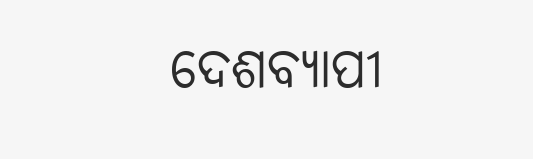ଦେଶବ୍ୟାପୀ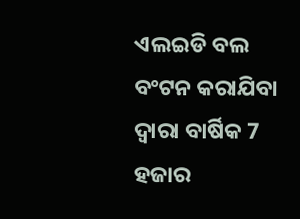ଏଲଇଡି ବଲ ବଂଟନ କରାଯିବା ଦ୍ୱାରା ବାର୍ଷିକ 7 ହଜାର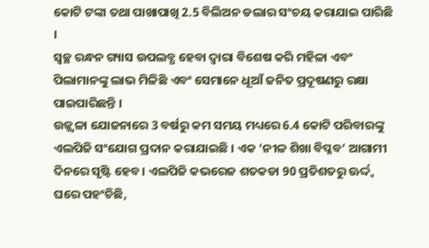କୋଟି ଟଙ୍କା ତଥା ପାଖାପାଖି 2.5 ବିଲିଅନ ଡଲାର ସଂଚୟ କରାଯାଇ ପାରିଛି ।
ସ୍ୱଚ୍ଛ ରନ୍ଧନ ଗ୍ୟାସ ଉପଲବ୍ଧ ହେବା ଦ୍ୱାରା ବିଶେଷ କରି ମହିଳା ଏବଂ ପିଲାମାନଙ୍କୁ ଲାଭ ମିଳିଛି ଏବଂ ସେମାନେ ଧୂଆଁ ଜନିତ ପ୍ରଦୂଷଣରୁ ରକ୍ଷା ପାଇପାରିଛନ୍ତି ।
ଉଜ୍ଜ୍ୱଳା ଯୋଜନାରେ 3 ବର୍ଷରୁ କମ ସମୟ ମଧ୍ୟରେ 6.4 କୋଟି ପରିବାରଙ୍କୁ ଏଲପିଜି ସଂଯୋଗ ପ୍ରଦାନ କରାଯାଇଛି । ଏକ ‘ନୀଳ ଶିଖା ବିପ୍ଳବ’ ଆଗାମୀ ଦିନରେ ସୃଷ୍ଟି ହେବ । ଏଲପିଜି କଭରେଜ ଶତକଡା 90 ପ୍ରତିଶତରୁ ଊର୍ଦ୍ଦ୍ଵ ଘରେ ପହଂଚିଛି,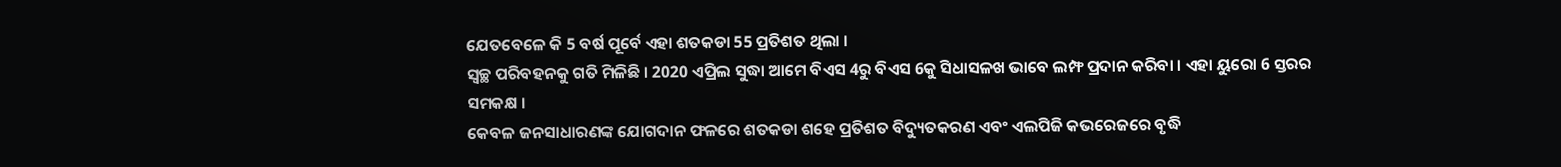ଯେତବେଳେ କି 5 ବର୍ଷ ପୂର୍ବେ ଏହା ଶତକଡା 55 ପ୍ରତିଶତ ଥିଲା ।
ସ୍ୱଚ୍ଛ ପରିବହନକୁ ଗତି ମିଳିଛି । 2020 ଏପ୍ରିଲ ସୁଦ୍ଧା ଆମେ ବିଏସ 4ରୁ ବିଏସ 6କୁ ସିଧାସଳଖ ଭାବେ ଲମ୍ଫ ପ୍ରଦାନ କରିବା । ଏହା ୟୁରୋ 6 ସ୍ତରର ସମକକ୍ଷ ।
କେବଳ ଜନସାଧାରଣଙ୍କ ଯୋଗଦାନ ଫଳରେ ଶତକଡା ଶହେ ପ୍ରତିଶତ ବିଦ୍ୟୁତକରଣ ଏବଂ ଏଲପିଜି କଭରେଜରେ ବୃଦ୍ଧି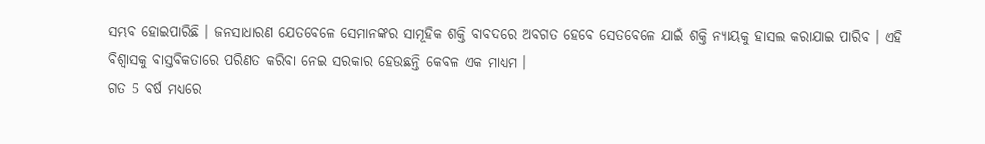ସମ୍ଭବ ହୋଇପାରିଛି । ଜନସାଧାରଣ ଯେତବେଳେ ସେମାନଙ୍କର ସାମୂହିକ ଶକ୍ତି ବାବଦରେ ଅବଗତ ହେବେ ସେତବେଳେ ଯାଇଁ ଶକ୍ତି ନ୍ୟାୟକୁ ହାସଲ କରାଯାଇ ପାରିବ । ଏହି ବିଶ୍ୱାସକୁ ବାସ୍ତବିକତାରେ ପରିଣତ କରିବା ନେଇ ସରକାର ହେଉଛନ୍ତି କେବଳ ଏକ ମାଧ୍ୟମ ।
ଗତ 5 ବର୍ଷ ମଧ୍ୟରେ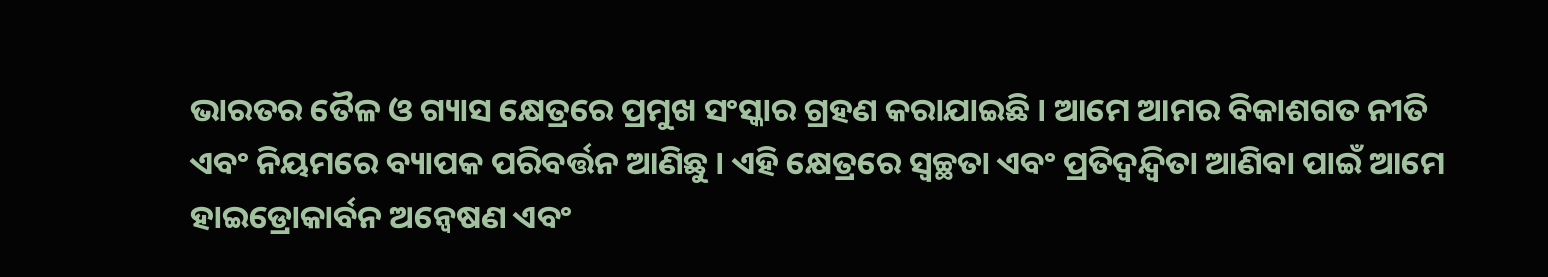ଭାରତର ତୈଳ ଓ ଗ୍ୟାସ କ୍ଷେତ୍ରରେ ପ୍ରମୁଖ ସଂସ୍କାର ଗ୍ରହଣ କରାଯାଇଛି । ଆମେ ଆମର ବିକାଶଗତ ନୀତି ଏବଂ ନିୟମରେ ବ୍ୟାପକ ପରିବର୍ତ୍ତନ ଆଣିଛୁ । ଏହି କ୍ଷେତ୍ରରେ ସ୍ୱଚ୍ଛତା ଏବଂ ପ୍ରତିଦ୍ୱନ୍ଦ୍ୱିତା ଆଣିବା ପାଇଁ ଆମେ ହାଇଡ୍ରୋକାର୍ବନ ଅନ୍ୱେଷଣ ଏବଂ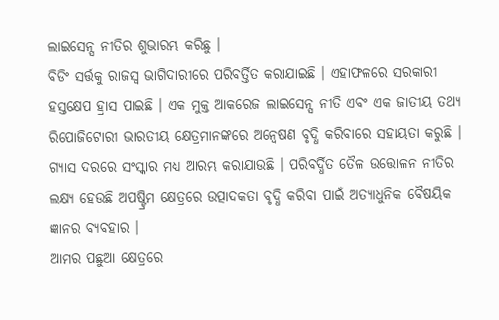ଲାଇସେନ୍ସ ନୀତିର ଶୁଭାରମ୍ଭ କରିଛୁ ।
ବିଡିଂ ସର୍ତ୍ତକୁ ରାଜସ୍ୱ ଭାଗିଦାରୀରେ ପରିବର୍ତ୍ତିତ କରାଯାଇଛି । ଏହାଫଳରେ ସରକାରୀ ହସ୍ତକ୍ଷେପ ହ୍ରାସ ପାଇଛି । ଏକ ମୁକ୍ତ ଆକରେଜ ଲାଇସେନ୍ସ ନୀତି ଏବଂ ଏକ ଜାତୀୟ ତଥ୍ୟ ରିପୋଜିଟୋରୀ ଭାରତୀୟ କ୍ଷେତ୍ରମାନଙ୍କରେ ଅନ୍ୱେଷଣ ବୃଦ୍ଧି କରିବାରେ ସହାୟତା କରୁଛି ।
ଗ୍ୟାସ ଦରରେ ସଂସ୍କାର ମଧ୍ୟ ଆରମ୍ଭ କରାଯାଉଛି । ପରିବର୍ଦ୍ଧିତ ତୈଳ ଉତ୍ତୋଳନ ନୀତିର ଲକ୍ଷ୍ୟ ହେଉଛି ଅପଷ୍ଟ୍ରିମ କ୍ଷେତ୍ରରେ ଉତ୍ପାଦକତା ବୃଦ୍ଧି କରିବା ପାଇଁ ଅତ୍ୟାଧୁନିକ ବୈଷୟିକ ଜ୍ଞାନର ବ୍ୟବହାର ।
ଆମର ପଛୁଆ କ୍ଷେତ୍ରରେ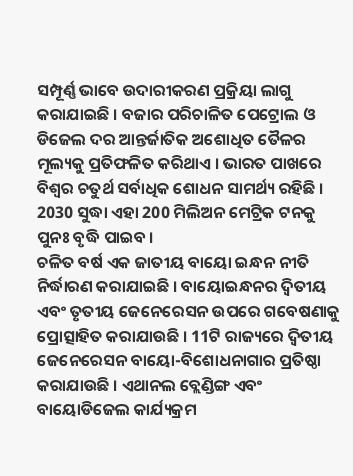ସମ୍ପୂର୍ଣ୍ଣ ଭାବେ ଉଦାରୀକରଣ ପ୍ରକ୍ରିୟା ଲାଗୁ କରାଯାଇଛି । ବଜାର ପରିଚାଳିତ ପେଟ୍ରୋଲ ଓ ଡିଜେଲ ଦର ଆନ୍ତର୍ଜାତିକ ଅଶୋଧିତ ତୈଳର ମୂଲ୍ୟକୁ ପ୍ରତିଫଳିତ କରିଥାଏ । ଭାରତ ପାଖରେ ବିଶ୍ୱର ଚତୁର୍ଥ ସର୍ବାଧିକ ଶୋଧନ ସାମର୍ଥ୍ୟ ରହିଛି । 2030 ସୁଦ୍ଧା ଏହା 200 ମିଲିଅନ ମେଟ୍ରିକ ଟନକୁ ପୁନଃ ବୃଦ୍ଧି ପାଇବ ।
ଚଳିତ ବର୍ଷ ଏକ ଜାତୀୟ ବାୟୋ ଇନ୍ଧନ ନୀତି ନିର୍ଦ୍ଧାରଣ କରାଯାଇଛି । ବାୟୋଇନ୍ଧନର ଦ୍ୱିତୀୟ ଏବଂ ତୃତୀୟ ଜେନେରେସନ ଉପରେ ଗବେଷଣାକୁ ପ୍ରୋତ୍ସାହିତ କରାଯାଉଛି । 11ଟି ରାଜ୍ୟରେ ଦ୍ୱିତୀୟ ଜେନେରେସନ ବାୟୋ-ବିଶୋଧନାଗାର ପ୍ରତିଷ୍ଠା କରାଯାଉଛି । ଏଥାନଲ ବ୍ଲେଣ୍ଡିଙ୍ଗ ଏବଂ ବାୟୋଡିଜେଲ କାର୍ଯ୍ୟକ୍ରମ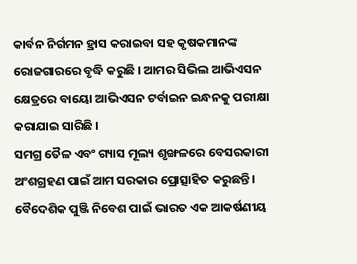କାର୍ବନ ନିର୍ଗମନ ହ୍ରାସ କରାଇବା ସହ କୃଷକମାନଙ୍କ ରୋଜଗାରରେ ବୃଦ୍ଧି କରୁଛି । ଆମର ସିଭିଲ ଆଭିଏସନ କ୍ଷେତ୍ରରେ ବାୟୋ ଆଭିଏସନ ଟର୍ବାଇନ ଇନ୍ଧନକୁ ପରୀକ୍ଷା କରାଯାଇ ସାରିଛି ।
ସମଗ୍ର ତୈଳ ଏବଂ ଗ୍ୟାସ ମୂଲ୍ୟ ଶୃଙ୍ଖଳରେ ବେସରକାରୀ ଅଂଶଗ୍ରହଣ ପାଇଁ ଆମ ସରକାର ପ୍ରୋତ୍ସାହିତ କରୁଛନ୍ତି । ବୈଦେଶିକ ପୁଞ୍ଜି ନିବେଶ ପାଇଁ ଭାରତ ଏକ ଆକର୍ଷଣୀୟ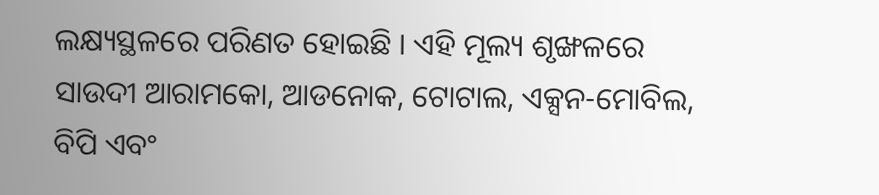ଲକ୍ଷ୍ୟସ୍ଥଳରେ ପରିଣତ ହୋଇଛି । ଏହି ମୂଲ୍ୟ ଶୃଙ୍ଖଳରେ ସାଉଦୀ ଆରାମକୋ, ଆଡନୋକ, ଟୋଟାଲ, ଏକ୍ସନ-ମୋବିଲ, ବିପି ଏବଂ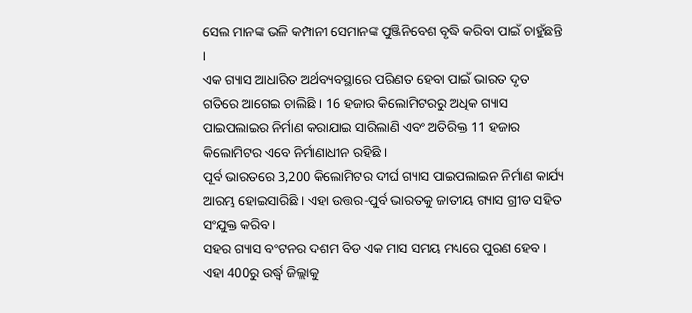ସେଲ ମାନଙ୍କ ଭଳି କମ୍ପାନୀ ସେମାନଙ୍କ ପୁଞ୍ଜିନିବେଶ ବୃଦ୍ଧି କରିବା ପାଇଁ ଚାହୁଁଛନ୍ତି ।
ଏକ ଗ୍ୟାସ ଆଧାରିତ ଅର୍ଥବ୍ୟବସ୍ଥାରେ ପରିଣତ ହେବା ପାଇଁ ଭାରତ ଦୃତ ଗତିରେ ଆଗେଇ ଚାଲିଛି । 16 ହଜାର କିଲୋମିଟରରୁ ଅଧିକ ଗ୍ୟାସ ପାଇପଲାଇର ନିର୍ମାଣ କରାଯାଇ ସାରିଲାଣି ଏବଂ ଅତିରିକ୍ତ 11 ହଜାର କିଲୋମିଟର ଏବେ ନିର୍ମାଣାଧୀନ ରହିଛି ।
ପୂର୍ବ ଭାରତରେ 3,200 କିଲୋମିଟର ଦୀର୍ଘ ଗ୍ୟାସ ପାଇପଲାଇନ ନିର୍ମାଣ କାର୍ଯ୍ୟ ଆରମ୍ଭ ହୋଇସାରିଛି । ଏହା ଉତ୍ତର-ପୁର୍ବ ଭାରତକୁ ଜାତୀୟ ଗ୍ୟାସ ଗ୍ରୀଡ ସହିତ ସଂଯୁକ୍ତ କରିବ ।
ସହର ଗ୍ୟାସ ବଂଟନର ଦଶମ ବିଡ ଏକ ମାସ ସମୟ ମଧ୍ୟରେ ପୁରଣ ହେବ । ଏହା 400ରୁ ଉର୍ଦ୍ଧ୍ଵ ଜିଲ୍ଲାକୁ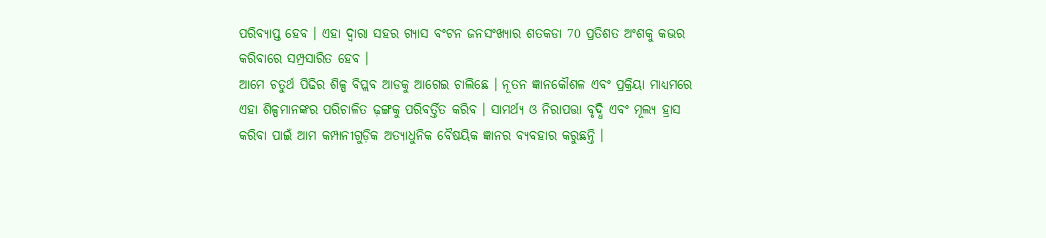ପରିବ୍ୟାପ୍ତ ହେବ । ଏହା ଦ୍ୱାରା ସହର ଗ୍ୟାସ ବଂଟନ ଜନସଂଖ୍ୟାର ଶତକଡା 70 ପ୍ରତିଶତ ଅଂଶକୁ କଭର କରିବାରେ ସମ୍ପ୍ରସାରିତ ହେବ ।
ଆମେ ଚତୁର୍ଥ ପିଢିର ଶିଳ୍ପ ବିପ୍ଲବ ଆଡକୁ ଆଗେଇ ଚାଲିଛେ । ନୂତନ ଜ୍ଞାନକୌଶଳ ଏବଂ ପ୍ରକ୍ରିୟା ମାଧ୍ୟମରେ ଏହା ଶିଳ୍ପମାନଙ୍କର ପରିଚାଳିତ ଢ଼ଙ୍ଗକୁ ପରିବର୍ତ୍ତିତ କରିବ । ସାମର୍ଥ୍ୟ ଓ ନିରାପତ୍ତା ବୃଦ୍ଧି ଏବଂ ମୂଲ୍ୟ ହ୍ରାସ କରିବା ପାଇଁ ଆମ କମ୍ପାନୀଗୁଡ଼ିକ ଅତ୍ୟାଧୁନିକ ବୈଷୟିକ ଜ୍ଞାନର ବ୍ୟବହାର କରୁଛନ୍ତି ।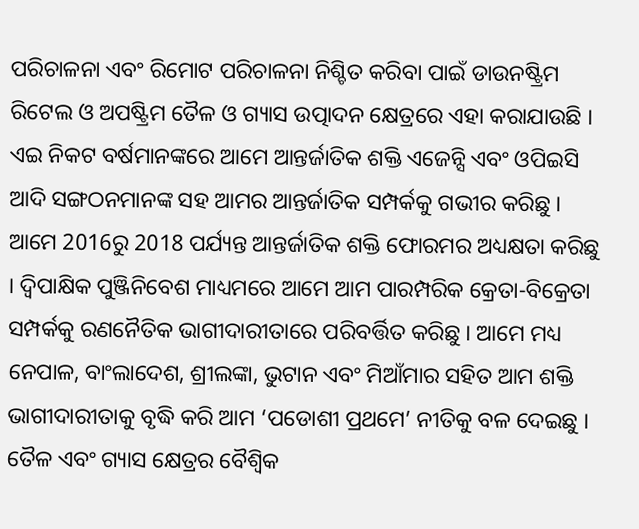ପରିଚାଳନା ଏବଂ ରିମୋଟ ପରିଚାଳନା ନିଶ୍ଚିତ କରିବା ପାଇଁ ଡାଉନଷ୍ଟ୍ରିମ ରିଟେଲ ଓ ଅପଷ୍ଟ୍ରିମ ତୈଳ ଓ ଗ୍ୟାସ ଉତ୍ପାଦନ କ୍ଷେତ୍ରରେ ଏହା କରାଯାଉଛି ।
ଏଇ ନିକଟ ବର୍ଷମାନଙ୍କରେ ଆମେ ଆନ୍ତର୍ଜାତିକ ଶକ୍ତି ଏଜେନ୍ସି ଏବଂ ଓପିଇସି ଆଦି ସଙ୍ଗଠନମାନଙ୍କ ସହ ଆମର ଆନ୍ତର୍ଜାତିକ ସମ୍ପର୍କକୁ ଗଭୀର କରିଛୁ । ଆମେ 2016ରୁ 2018 ପର୍ଯ୍ୟନ୍ତ ଆନ୍ତର୍ଜାତିକ ଶକ୍ତି ଫୋରମର ଅଧ୍ୟକ୍ଷତା କରିଛୁ । ଦ୍ୱିପାକ୍ଷିକ ପୁଞ୍ଜିନିବେଶ ମାଧ୍ୟମରେ ଆମେ ଆମ ପାରମ୍ପରିକ କ୍ରେତା-ବିକ୍ରେତା ସମ୍ପର୍କକୁ ରଣନୈତିକ ଭାଗୀଦାରୀତାରେ ପରିବର୍ତ୍ତିତ କରିଛୁ । ଆମେ ମଧ୍ୟ ନେପାଳ, ବାଂଲାଦେଶ, ଶ୍ରୀଲଙ୍କା, ଭୁଟାନ ଏବଂ ମିଆଁମାର ସହିତ ଆମ ଶକ୍ତି ଭାଗୀଦାରୀତାକୁ ବୃଦ୍ଧି କରି ଆମ ‘ପଡୋଶୀ ପ୍ରଥମେ’ ନୀତିକୁ ବଳ ଦେଇଛୁ ।
ତୈଳ ଏବଂ ଗ୍ୟାସ କ୍ଷେତ୍ରର ବୈଶ୍ୱିକ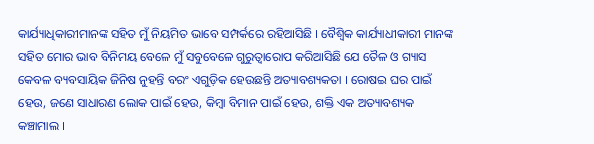କାର୍ଯ୍ୟାଧିକାରୀମାନଙ୍କ ସହିତ ମୁଁ ନିୟମିତ ଭାବେ ସମ୍ପର୍କରେ ରହିଆସିଛି । ବୈଶ୍ୱିକ କାର୍ଯ୍ୟାଧୀକାରୀ ମାନଙ୍କ ସହିତ ମୋର ଭାବ ବିନିମୟ ବେଳେ ମୁଁ ସବୁବେଳେ ଗୁରୁତ୍ୱାରୋପ କରିଆସିଛି ଯେ ତୈଳ ଓ ଗ୍ୟାସ କେବଳ ବ୍ୟବସାୟିକ ଜିନିଷ ନୁହନ୍ତି ବରଂ ଏଗୁଡ଼ିକ ହେଉଛନ୍ତି ଅତ୍ୟାବଶ୍ୟକତା । ରୋଷଇ ଘର ପାଇଁ ହେଉ, ଜଣେ ସାଧାରଣ ଲୋକ ପାଇଁ ହେଉ, କିମ୍ବା ବିମାନ ପାଇଁ ହେଉ, ଶକ୍ତି ଏକ ଅତ୍ୟାବଶ୍ୟକ କଞ୍ଚାମାଲ ।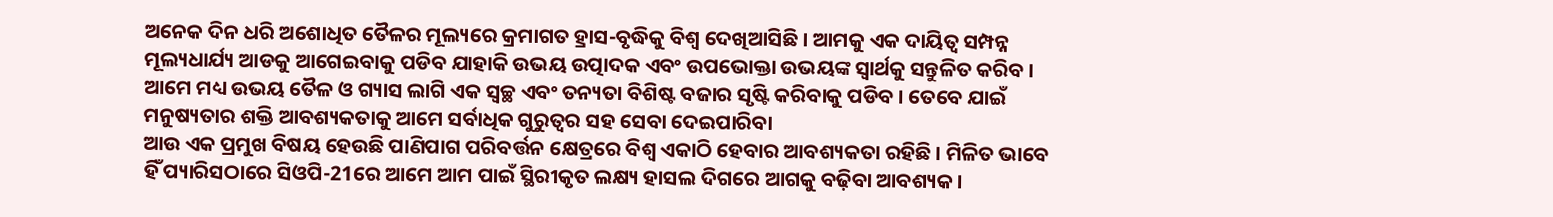ଅନେକ ଦିନ ଧରି ଅଶୋଧିତ ତୈଳର ମୂଲ୍ୟରେ କ୍ରମାଗତ ହ୍ରାସ-ବୃଦ୍ଧିକୁ ବିଶ୍ୱ ଦେଖିଆସିଛି । ଆମକୁ ଏକ ଦାୟିତ୍ୱ ସମ୍ପନ୍ନ ମୂଲ୍ୟଧାର୍ଯ୍ୟ ଆଡକୁ ଆଗେଇବାକୁ ପଡିବ ଯାହାକି ଉଭୟ ଉତ୍ପାଦକ ଏବଂ ଉପଭୋକ୍ତା ଉଭୟଙ୍କ ସ୍ୱାର୍ଥକୁ ସନ୍ତୁଳିତ କରିବ । ଆମେ ମଧ୍ୟ ଉଭୟ ତୈଳ ଓ ଗ୍ୟାସ ଲାଗି ଏକ ସ୍ୱଚ୍ଛ ଏବଂ ତନ୍ୟତା ବିଶିଷ୍ଟ ବଜାର ସୃଷ୍ଟି କରିବାକୁ ପଡିବ । ତେବେ ଯାଇଁ ମନୁଷ୍ୟତାର ଶକ୍ତି ଆବଶ୍ୟକତାକୁ ଆମେ ସର୍ବାଧିକ ଗୁରୁତ୍ୱର ସହ ସେବା ଦେଇପାରିବା
ଆଉ ଏକ ପ୍ରମୁଖ ବିଷୟ ହେଉଛି ପାଣିପାଗ ପରିବର୍ତ୍ତନ କ୍ଷେତ୍ରରେ ବିଶ୍ୱ ଏକାଠି ହେବାର ଆବଶ୍ୟକତା ରହିଛି । ମିଳିତ ଭାବେ ହିଁ ପ୍ୟାରିସଠାରେ ସିଓପି-21ରେ ଆମେ ଆମ ପାଇଁ ସ୍ଥିରୀକୃତ ଲକ୍ଷ୍ୟ ହାସଲ ଦିଗରେ ଆଗକୁ ବଢ଼ିବା ଆବଶ୍ୟକ ।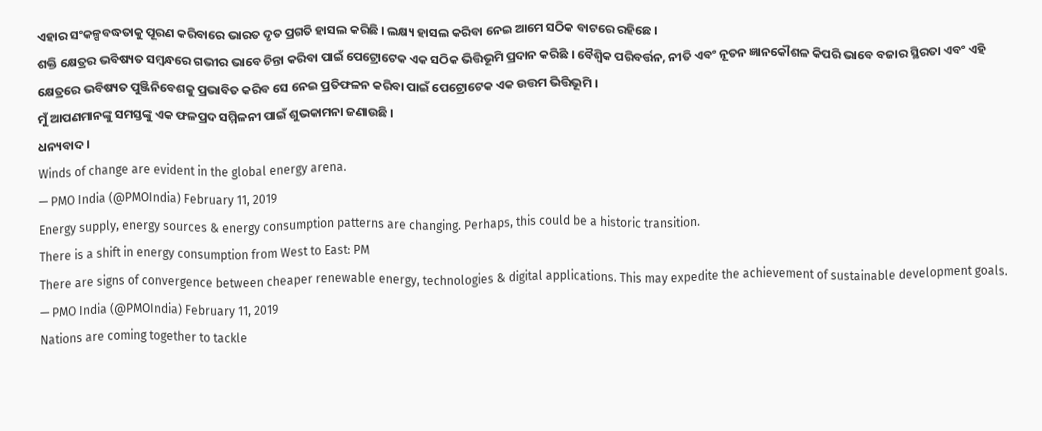ଏହାର ସଂକଳ୍ପବଦ୍ଧତାକୁ ପୂରଣ କରିବାରେ ଭାରତ ଦୃତ ପ୍ରଗତି ହାସଲ କରିଛି । ଲକ୍ଷ୍ୟ ହାସଲ କରିବା ନେଇ ଆମେ ସଠିକ ବାଟରେ ରହିଛେ ।
ଶକ୍ତି କ୍ଷେତ୍ରର ଭବିଷ୍ୟତ ସମ୍ବନ୍ଧରେ ଗଭୀର ଭାବେ ଚିନ୍ତା କରିବା ପାଇଁ ପେଟ୍ରୋଟେକ ଏକ ସଠିକ ଭିତ୍ତିଭୂମି ପ୍ରଦାନ କରିଛି । ବୈଶ୍ୱିକ ପରିବର୍ତ୍ତନ, ନୀତି ଏବଂ ନୂତନ ଜ୍ଞାନକୌଶଳ କିପରି ଭାବେ ବଜାର ସ୍ଥିରତା ଏବଂ ଏହି କ୍ଷେତ୍ରରେ ଭବିଷ୍ୟତ ପୁଞ୍ଜିନିବେଶକୁ ପ୍ରଭାବିତ କରିବ ସେ ନେଇ ପ୍ରତିଫଳନ କରିବା ପାଇଁ ପେଟ୍ରୋଟେକ ଏକ ଉତ୍ତମ ଭିତ୍ତିଭୂମି ।
ମୁଁ ଆପଣମାନଙ୍କୁ ସମସ୍ତଙ୍କୁ ଏକ ଫଳପ୍ରଦ ସମ୍ମିଳନୀ ପାଇଁ ଶୁଭକାମନା ଜଣାଉଛି ।
ଧନ୍ୟବାଦ ।
Winds of change are evident in the global energy arena.
— PMO India (@PMOIndia) February 11, 2019
Energy supply, energy sources & energy consumption patterns are changing. Perhaps, this could be a historic transition.
There is a shift in energy consumption from West to East: PM
There are signs of convergence between cheaper renewable energy, technologies & digital applications. This may expedite the achievement of sustainable development goals.
— PMO India (@PMOIndia) February 11, 2019
Nations are coming together to tackle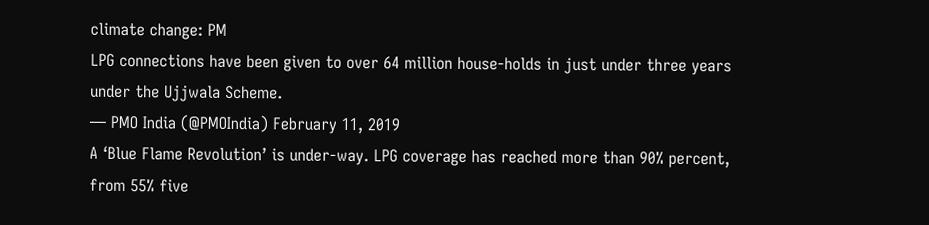climate change: PM
LPG connections have been given to over 64 million house-holds in just under three years under the Ujjwala Scheme.
— PMO India (@PMOIndia) February 11, 2019
A ‘Blue Flame Revolution’ is under-way. LPG coverage has reached more than 90% percent, from 55% five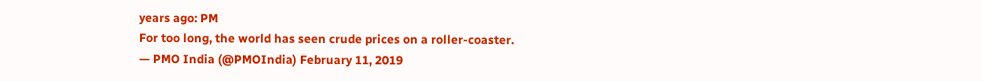years ago: PM
For too long, the world has seen crude prices on a roller-coaster.
— PMO India (@PMOIndia) February 11, 2019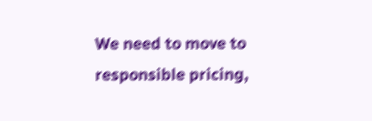We need to move to responsible pricing,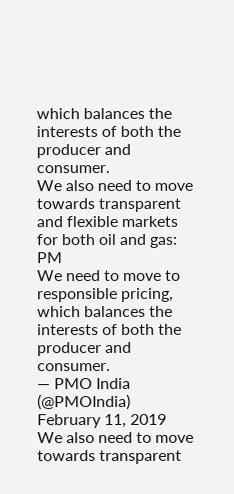which balances the interests of both the producer and consumer.
We also need to move towards transparent and flexible markets for both oil and gas: PM
We need to move to responsible pricing, which balances the interests of both the producer and consumer.
— PMO India (@PMOIndia) February 11, 2019
We also need to move towards transparent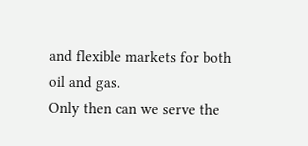and flexible markets for both oil and gas.
Only then can we serve the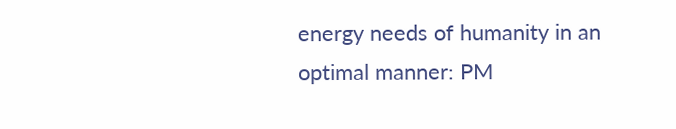energy needs of humanity in an optimal manner: PM